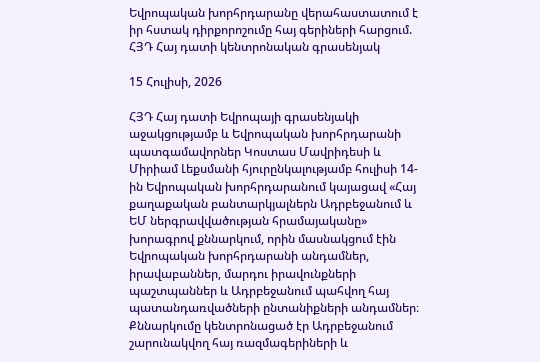Եվրոպական խորհրդարանը վերահաստատում է իր հստակ դիրքորոշումը հայ գերիների հարցում. ՀՅԴ Հայ դատի կենտրոնական գրասենյակ

15 Հուլիսի, 2026

ՀՅԴ Հայ դատի Եվրոպայի գրասենյակի աջակցությամբ և Եվրոպական խորհրդարանի պատգամավորներ Կոստաս Մավրիդեսի և Միրիամ Լեքսմանի հյուրընկալությամբ հուլիսի 14-ին Եվրոպական խորհրդարանում կայացավ «Հայ քաղաքական բանտարկյալներն Ադրբեջանում և ԵՄ ներգրավվածության հրամայականը» խորագրով քննարկում, որին մասնակցում էին Եվրոպական խորհրդարանի անդամներ, իրավաբաններ, մարդու իրավունքների պաշտպաններ և Ադրբեջանում պահվող հայ պատանդառվածների ընտանիքների անդամներ։ Քննարկումը կենտրոնացած էր Ադրբեջանում շարունակվող հայ ռազմագերիների և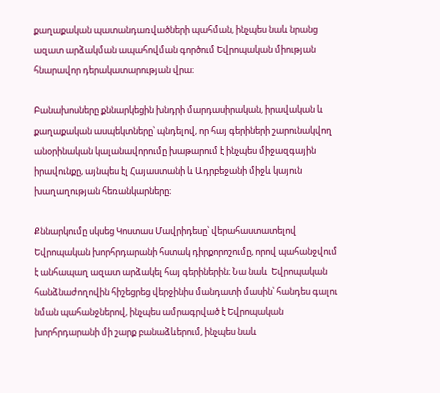քաղաքական պատանդառվածների պահման, ինչպես նաև նրանց ազատ արձակման ապահովման գործում Եվրոպական միության հնարավոր դերակատարության վրա։

Բանախոսները քննարկեցին խնդրի մարդասիրական, իրավական և քաղաքական ասպեկտները՝ պնդելով, որ հայ գերիների շարունակվող անօրինական կալանավորումը խաթարում է ինչպես միջազգային իրավունքը, այնպես էլ Հայաստանի և Ադրբեջանի միջև կայուն խաղաղության հեռանկարները։

Քննարկումը սկսեց Կոստաս Մավրիդեսը՝ վերահաստատելով Եվրոպական խորհրդարանի հստակ դիրքորոշումը, որով պահանջվում է անհապաղ ազատ արձակել հայ գերիներին։ Նա նաև  Եվրոպական հանձնաժողովին հիշեցրեց վերջինիս մանդատի մասին՝ հանդես գալու նման պահանջներով, ինչպես ամրագրված է Եվրոպական խորհրդարանի մի շարք բանաձևերում, ինչպես նաև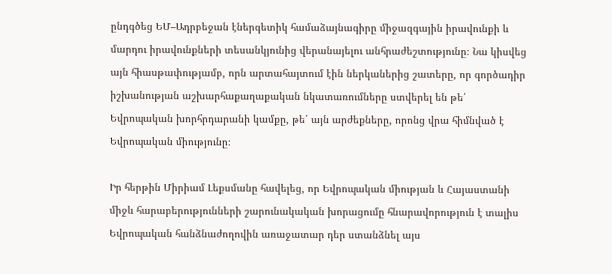ընդգծեց ԵՄ–Ադրբեջան էներգետիկ համաձայնագիրը միջազգային իրավունքի և մարդու իրավունքների տեսանկյունից վերանայելու անհրաժեշտությունը։ Նա կիսվեց այն հիասթափությամբ, որն արտահայտում էին ներկաներից շատերը, որ գործադիր իշխանության աշխարհաքաղաքական նկատառումները ստվերել են թե՛ Եվրոպական խորհրդարանի կամքը, թե՛ այն արժեքները, որոնց վրա հիմնված է Եվրոպական միությունը։

Իր հերթին Միրիամ Լեքսմանը հավելեց, որ Եվրոպական միության և Հայաստանի միջև հարաբերությունների շարունակական խորացումը հնարավորություն է տալիս Եվրոպական հանձնաժողովին առաջատար դեր ստանձնել այս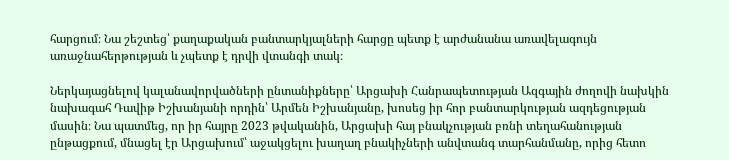հարցում։ Նա շեշտեց՝ քաղաքական բանտարկյալների հարցը պետք է արժանանա առավելագույն առաջնահերթության և չպետք է դրվի վտանգի տակ։

Ներկայացնելով կալանավորվածների ընտանիքները՝ Արցախի Հանրապետության Ազգային ժողովի նախկին նախագահ Դավիթ Իշխանյանի որդին՝ Արմեն Իշխանյանը, խոսեց իր հոր բանտարկության ազդեցության մասին։ Նա պատմեց, որ իր հայրը 2023 թվականին, Արցախի հայ բնակչության բռնի տեղահանության ընթացքում, մնացել էր Արցախում՝ աջակցելու խաղաղ բնակիչների անվտանգ տարհանմանը, որից հետո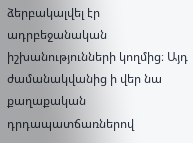ձերբակալվել էր ադրբեջանական իշխանությունների կողմից։ Այդ ժամանակվանից ի վեր նա քաղաքական դրդապատճառներով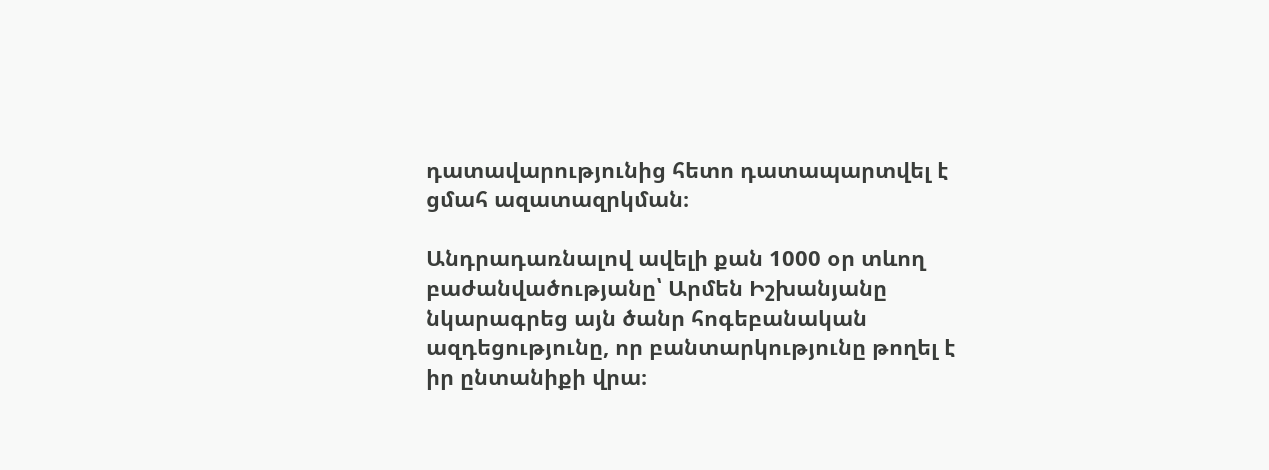դատավարությունից հետո դատապարտվել է ցմահ ազատազրկման։

Անդրադառնալով ավելի քան 1000 օր տևող բաժանվածությանը՝ Արմեն Իշխանյանը նկարագրեց այն ծանր հոգեբանական ազդեցությունը, որ բանտարկությունը թողել է իր ընտանիքի վրա։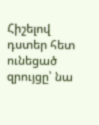Հիշելով դստեր հետ ունեցած զրույցը՝ նա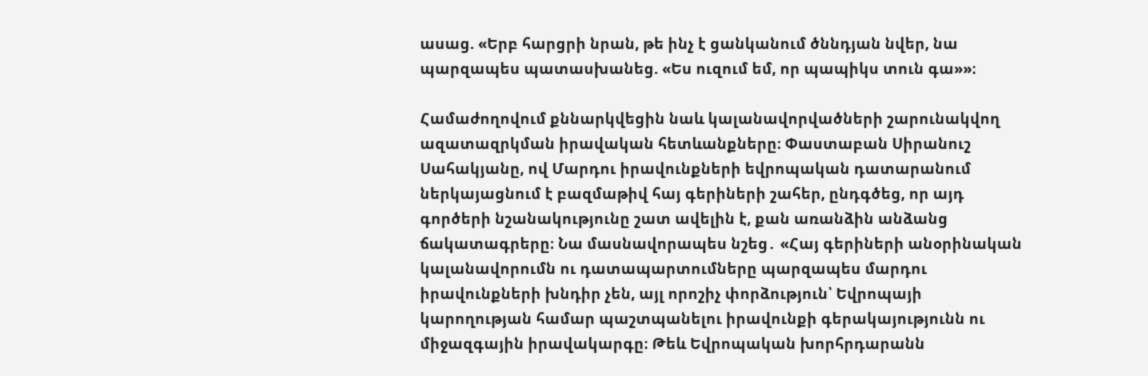ասաց. «Երբ հարցրի նրան, թե ինչ է ցանկանում ծննդյան նվեր, նա պարզապես պատասխանեց. «Ես ուզում եմ, որ պապիկս տուն գա»»։

Համաժողովում քննարկվեցին նաև կալանավորվածների շարունակվող ազատազրկման իրավական հետևանքները։ Փաստաբան Սիրանուշ Սահակյանը, ով Մարդու իրավունքների եվրոպական դատարանում ներկայացնում է բազմաթիվ հայ գերիների շահեր, ընդգծեց, որ այդ գործերի նշանակությունը շատ ավելին է, քան առանձին անձանց ճակատագրերը։ Նա մասնավորապես նշեց․ «Հայ գերիների անօրինական կալանավորումն ու դատապարտումները պարզապես մարդու իրավունքների խնդիր չեն, այլ որոշիչ փորձություն՝ Եվրոպայի կարողության համար պաշտպանելու իրավունքի գերակայությունն ու միջազգային իրավակարգը։ Թեև Եվրոպական խորհրդարանն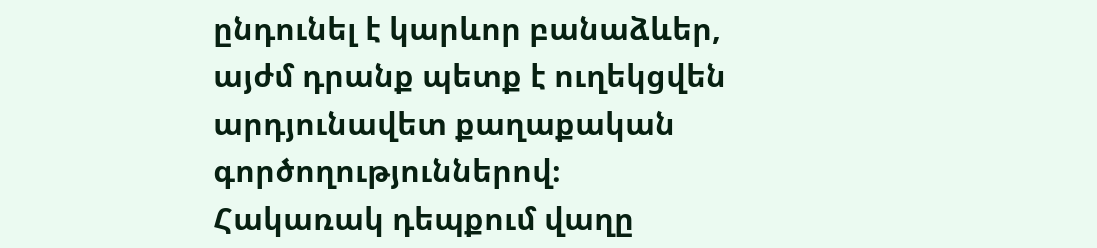ընդունել է կարևոր բանաձևեր, այժմ դրանք պետք է ուղեկցվեն արդյունավետ քաղաքական գործողություններով։ Հակառակ դեպքում վաղը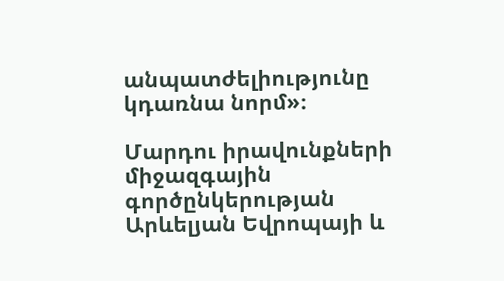անպատժելիությունը կդառնա նորմ»։

Մարդու իրավունքների միջազգային գործընկերության Արևելյան Եվրոպայի և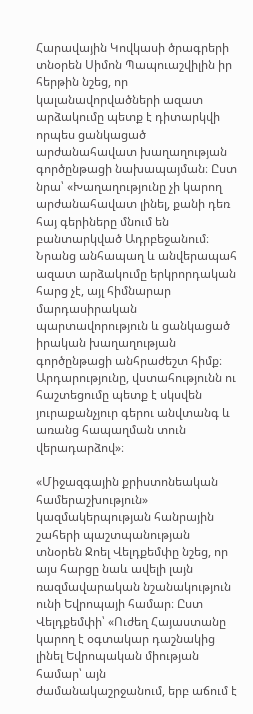Հարավային Կովկասի ծրագրերի տնօրեն Սիմոն Պապուաշվիլին իր հերթին նշեց, որ կալանավորվածների ազատ արձակումը պետք է դիտարկվի որպես ցանկացած արժանահավատ խաղաղության գործընթացի նախապայման։ Ըստ նրա՝ «Խաղաղությունը չի կարող արժանահավատ լինել, քանի դեռ հայ գերիները մնում են բանտարկված Ադրբեջանում։ Նրանց անհապաղ և անվերապահ ազատ արձակումը երկրորդական հարց չէ, այլ հիմնարար մարդասիրական պարտավորություն և ցանկացած իրական խաղաղության գործընթացի անհրաժեշտ հիմք։ Արդարությունը, վստահությունն ու հաշտեցումը պետք է սկսվեն յուրաքանչյուր գերու անվտանգ և առանց հապաղման տուն վերադարձով»։

«Միջազգային քրիստոնեական համերաշխություն» կազմակերպության հանրային շահերի պաշտպանության տնօրեն Ջոել Վելդքեմփը նշեց, որ այս հարցը նաև ավելի լայն ռազմավարական նշանակություն ունի Եվրոպայի համար։ Ըստ Վելդքեմփի՝ «Ուժեղ Հայաստանը կարող է օգտակար դաշնակից լինել Եվրոպական միության համար՝ այն ժամանակաշրջանում, երբ աճում է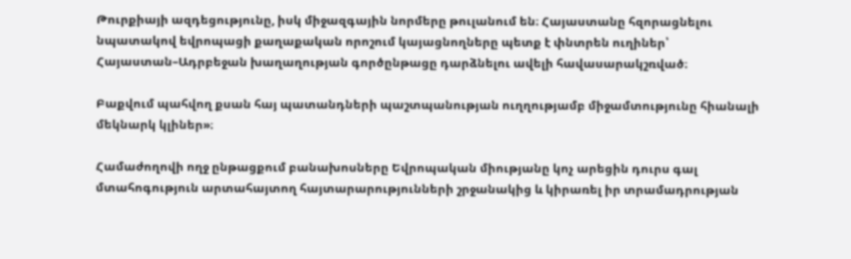Թուրքիայի ազդեցությունը, իսկ միջազգային նորմերը թուլանում են։ Հայաստանը հզորացնելու նպատակով եվրոպացի քաղաքական որոշում կայացնողները պետք է փնտրեն ուղիներ՝ Հայաստան–Ադրբեջան խաղաղության գործընթացը դարձնելու ավելի հավասարակշռված։

Բաքվում պահվող քսան հայ պատանդների պաշտպանության ուղղությամբ միջամտությունը հիանալի մեկնարկ կլիներ»։

Համաժողովի ողջ ընթացքում բանախոսները Եվրոպական միությանը կոչ արեցին դուրս գալ մտահոգություն արտահայտող հայտարարությունների շրջանակից և կիրառել իր տրամադրության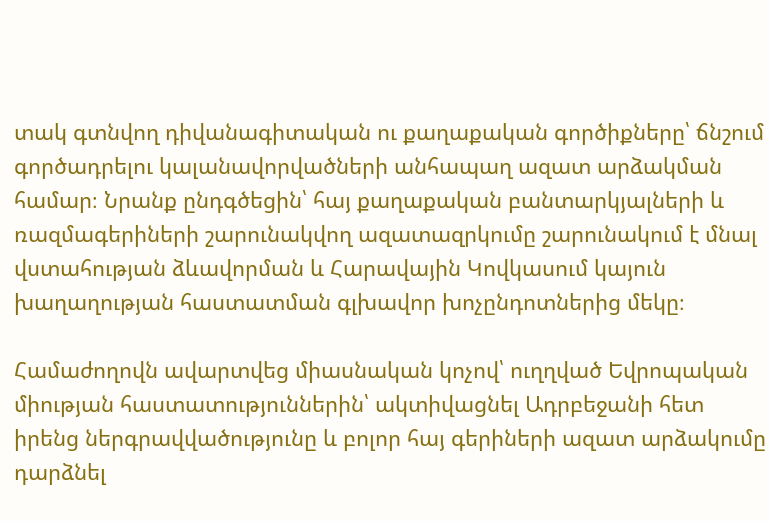տակ գտնվող դիվանագիտական ու քաղաքական գործիքները՝ ճնշում գործադրելու կալանավորվածների անհապաղ ազատ արձակման համար։ Նրանք ընդգծեցին՝ հայ քաղաքական բանտարկյալների և ռազմագերիների շարունակվող ազատազրկումը շարունակում է մնալ վստահության ձևավորման և Հարավային Կովկասում կայուն խաղաղության հաստատման գլխավոր խոչընդոտներից մեկը։

Համաժողովն ավարտվեց միասնական կոչով՝ ուղղված Եվրոպական միության հաստատություններին՝ ակտիվացնել Ադրբեջանի հետ իրենց ներգրավվածությունը և բոլոր հայ գերիների ազատ արձակումը դարձնել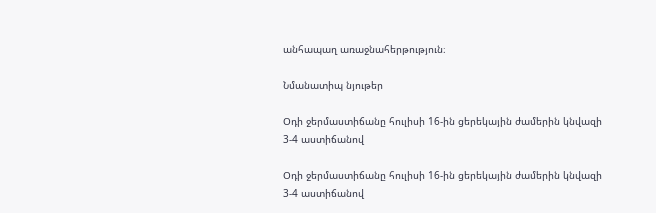անհապաղ առաջնահերթություն։

Նմանատիպ նյութեր

Օդի ջերմաստիճանը հուլիսի 16-ին ցերեկային ժամերին կնվազի 3-4 աստիճանով

Օդի ջերմաստիճանը հուլիսի 16-ին ցերեկային ժամերին կնվազի 3-4 աստիճանով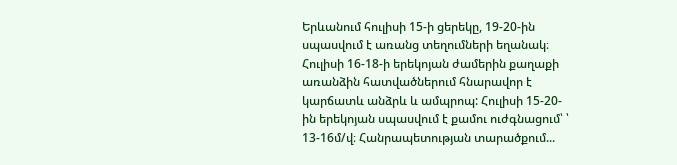Երևանում հուլիսի 15-ի ցերեկը, 19-20-ին սպասվում է առանց տեղումների եղանակ։ Հուլիսի 16-18-ի երեկոյան ժամերին քաղաքի առանձին հատվածներում հնարավոր է կարճատև անձրև և ամպրոպ: Հուլիսի 15-20-ին երեկոյան սպասվում է քամու ուժգնացում՝ ՝ 13-16մ/վ։ Հանրապետության տարածքում...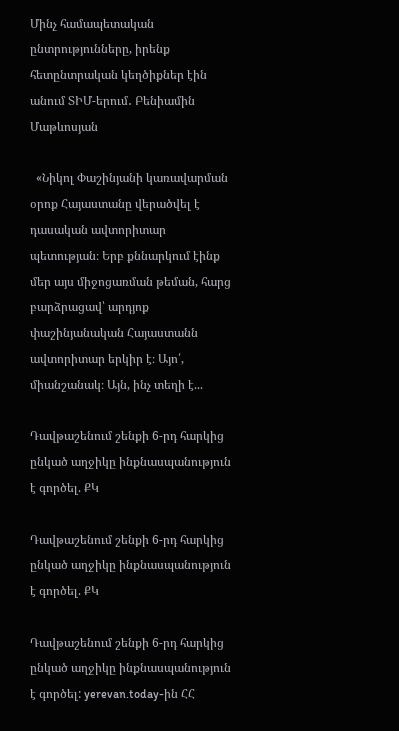Մինչ համապետական ընտրությունները, իրենք հետընտրական կեղծիքներ էին անում ՏԻՄ-երում․ Բենիամին Մաթևոսյան

  «Նիկոլ Փաշինյանի կառավարման օրոք Հայաստանը վերածվել է դասական ավտորիտար պետության։ Երբ քննարկում էինք մեր այս միջոցառման թեման, հարց բարձրացավ՝ արդյոք փաշինյանական Հայաստանն ավտորիտար երկիր է։ Այո՛, միանշանակ։ Այն, ինչ տեղի է...

Դավթաշենում շենքի 6-րդ հարկից ընկած աղջիկը ինքնասպանություն է գործել. ՔԿ

Դավթաշենում շենքի 6-րդ հարկից ընկած աղջիկը ինքնասպանություն է գործել. ՔԿ

Դավթաշենում շենքի 6-րդ հարկից ընկած աղջիկը ինքնասպանություն է գործել: yerevan.today-ին ՀՀ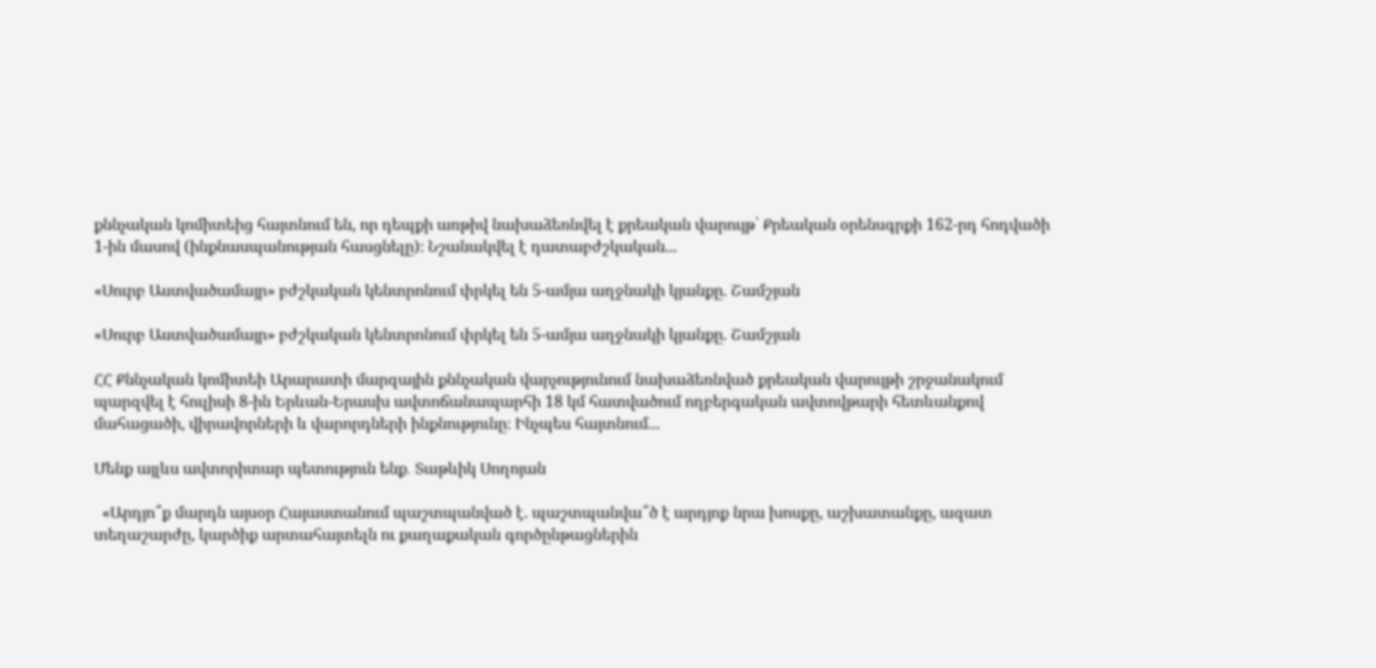քննչական կոմիտեից հայտնում են, որ դեպքի առթիվ նախաձեռնվել է քրեական վարույթ՝ Քրեական օրենսգրքի 162-րդ հոդվածի 1-ին մասով (ինքնասպանության հասցնելը)։ Նշանակվել է դատաբժշկական...

«Սուրբ Աստվածամայր» բժշկական կենտրոնում փրկել են 5-ամյա աղջնակի կյանքը. Շամշյան

«Սուրբ Աստվածամայր» բժշկական կենտրոնում փրկել են 5-ամյա աղջնակի կյանքը. Շամշյան

ՀՀ Քննչական կոմիտեի Արարատի մարզային քննչական վարչությունում նախաձեռնված քրեական վարույթի շրջանակում պարզվել է հուլիսի 8-ին Երևան-Երասխ ավտոճանապարհի 18 կմ հատվածում ողբերգական ավտովթարի հետևանքով մահացածի, վիրավորների և վարորդների ինքնությունը։ Ինչպես հայտնում...

Մենք այլևս ավտորիտար պետություն ենք․ Տաթևիկ Սողոյան

  «Արդյո՞ք մարդն այսօր Հայաստանում պաշտպանված է. պաշտպանվա՞ծ է արդյոք նրա խոսքը, աշխատանքը, ազատ տեղաշարժը, կարծիք արտահայտելն ու քաղաքական գործընթացներին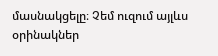մասնակցելը։ Չեմ ուզում այլևս օրինակներ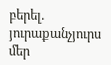բերել. յուրաքանչյուրս մեր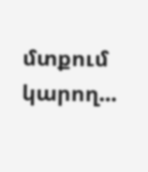մտքում կարող...